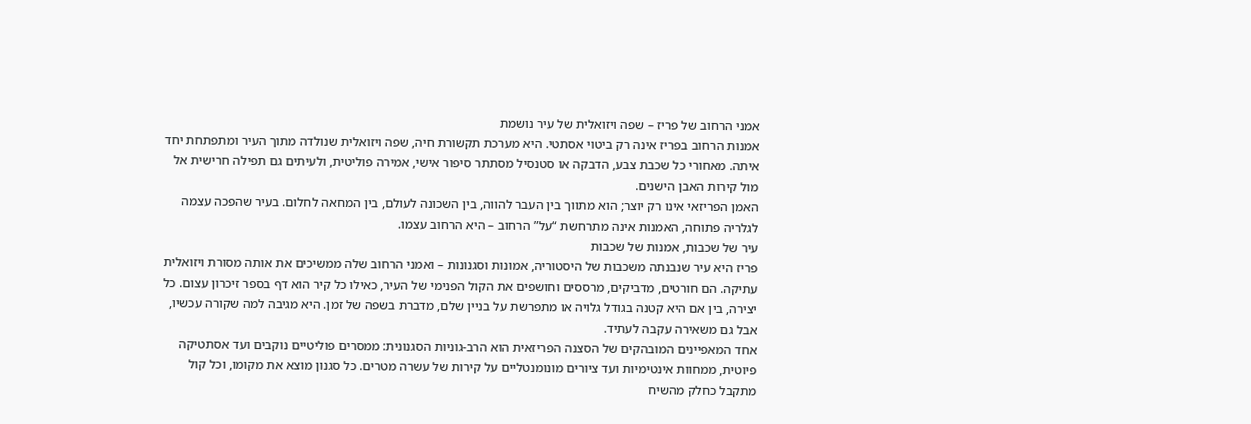אמני הרחוב של פריז – שפה ויזואלית של עיר נושמת
אמנות הרחוב בפריז אינה רק ביטוי אסתטי. היא מערכת תקשורת חיה, שפה ויזואלית שנולדה מתוך העיר ומתפתחת יחד איתה. מאחורי כל שכבת צבע, הדבקה או סטנסיל מסתתר סיפור אישי, אמירה פוליטית, ולעיתים גם תפילה חרישית אל מול קירות האבן הישנים.
האמן הפריזאי אינו רק יוצר; הוא מתווך בין העבר להווה, בין השכונה לעולם, בין המחאה לחלום. בעיר שהפכה עצמה לגלריה פתוחה, האמנות אינה מתרחשת “על” הרחוב – היא הרחוב עצמו.
עיר של שכבות, אמנות של שכבות
פריז היא עיר שנבנתה משכבות של היסטוריה, אמונות וסגנונות – ואמני הרחוב שלה ממשיכים את אותה מסורת ויזואלית עתיקה. הם חורטים, מדביקים, מרססים וחושפים את הקול הפנימי של העיר, כאילו כל קיר הוא דף בספר זיכרון עצום. כל יצירה, בין אם היא קטנה בגודל גלויה או מתפרשת על בניין שלם, מדברת בשפה של זמן. היא מגיבה למה שקורה עכשיו, אבל גם משאירה עקבה לעתיד.
אחד המאפיינים המובהקים של הסצנה הפריזאית הוא הרב-גוניות הסגנונית: ממסרים פוליטיים נוקבים ועד אסתטיקה פיוטית, ממחוות אינטימיות ועד ציורים מונומנטליים על קירות של עשרה מטרים. כל סגנון מוצא את מקומו, וכל קול מתקבל כחלק מהשיח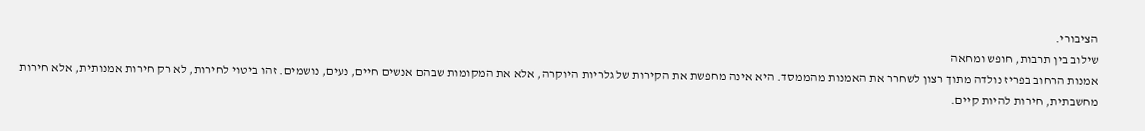הציבורי.
שילוב בין תרבות, חופש ומחאה
אמנות הרחוב בפריז נולדה מתוך רצון לשחרר את האמנות מהממסד. היא אינה מחפשת את הקירות של גלריות היוקרה, אלא את המקומות שבהם אנשים חיים, נעים, נושמים. זהו ביטוי לחירות, לא רק חירות אמנותית, אלא חירות מחשבתית, חירות להיות קיים.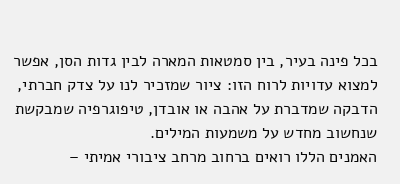בכל פינה בעיר, בין סמטאות המארה לבין גדות הסן, אפשר למצוא עדויות לרוח הזו: ציור שמזכיר לנו על צדק חברתי, הדבקה שמדברת על אהבה או אובדן, טיפוגרפיה שמבקשת שנחשוב מחדש על משמעות המילים.
האמנים הללו רואים ברחוב מרחב ציבורי אמיתי –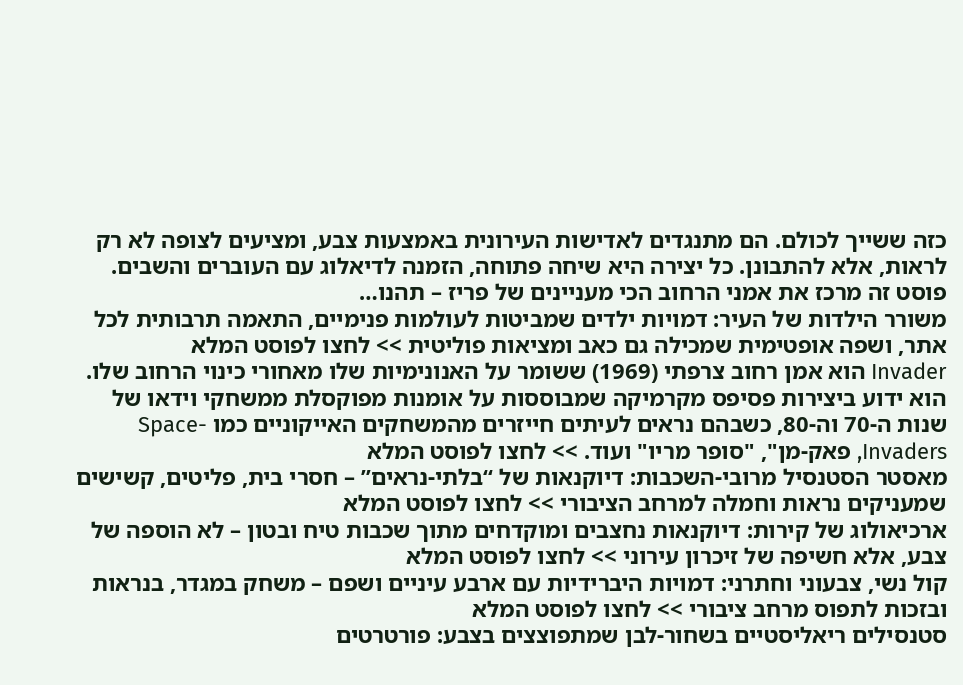כזה ששייך לכולם. הם מתנגדים לאדישות העירונית באמצעות צבע, ומציעים לצופה לא רק לראות, אלא להתבונן. כל יצירה היא שיחה פתוחה, הזמנה לדיאלוג עם העוברים והשבים.
פוסט זה מרכז את אמני הרחוב הכי מעניינים של פריז – תהנו…
משורר הילדות של העיר: דמויות ילדים שמביטות לעולמות פנימיים, התאמה תרבותית לכל אתר, ושפה אופטימית שמכילה גם כאב ומציאות פוליטית >> לחצו לפוסט המלא
Invader הוא אמן רחוב צרפתי (1969) ששומר על האנונימיות שלו מאחורי כינוי הרחוב שלו. הוא ידוע ביצירות פסיפס מקרמיקה שמבוססות על אומנות מפוקסלת ממשחקי וידאו של שנות ה-70 וה-80, כשבהם נראים לעיתים חייזרים מהמשחקים האייקוניים כמו Space-Invaders, פאק-מן", "סופר מריו" ועוד. >> לחצו לפוסט המלא
מאסטר הסטנסיל מרובי-השכבות: דיוקנאות של “בלתי-נראים” – חסרי בית, פליטים, קשישים שמעניקים נראות וחמלה למרחב הציבורי >> לחצו לפוסט המלא
ארכיאולוג של קירות: דיוקנאות נחצבים ומוקדחים מתוך שכבות טיח ובטון – לא הוספה של צבע, אלא חשיפה של זיכרון עירוני >> לחצו לפוסט המלא
קול נשי, צבעוני וחתרני: דמויות היברידיות עם ארבע עיניים ושפם – משחק במגדר, בנראות ובזכות לתפוס מרחב ציבורי >> לחצו לפוסט המלא
סטנסילים ריאליסטיים בשחור-לבן שמתפוצצים בצבע: פורטרטים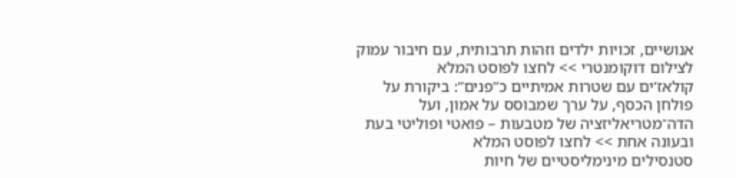אנושיים, זכויות ילדים וזהות תרבותית, עם חיבור עמוק לצילום דוקומנטרי >> לחצו לפוסט המלא
קולאז’ים עם שטרות אמיתיים כ”פנים”: ביקורת על פולחן הכסף, על ערך שמבוסס על אמון, ועל הדה־מטריאליזציה של מטבעות – פואטי ופוליטי בעת ובעונה אחת >> לחצו לפוסט המלא
סטנסילים מינימליסטיים של חיות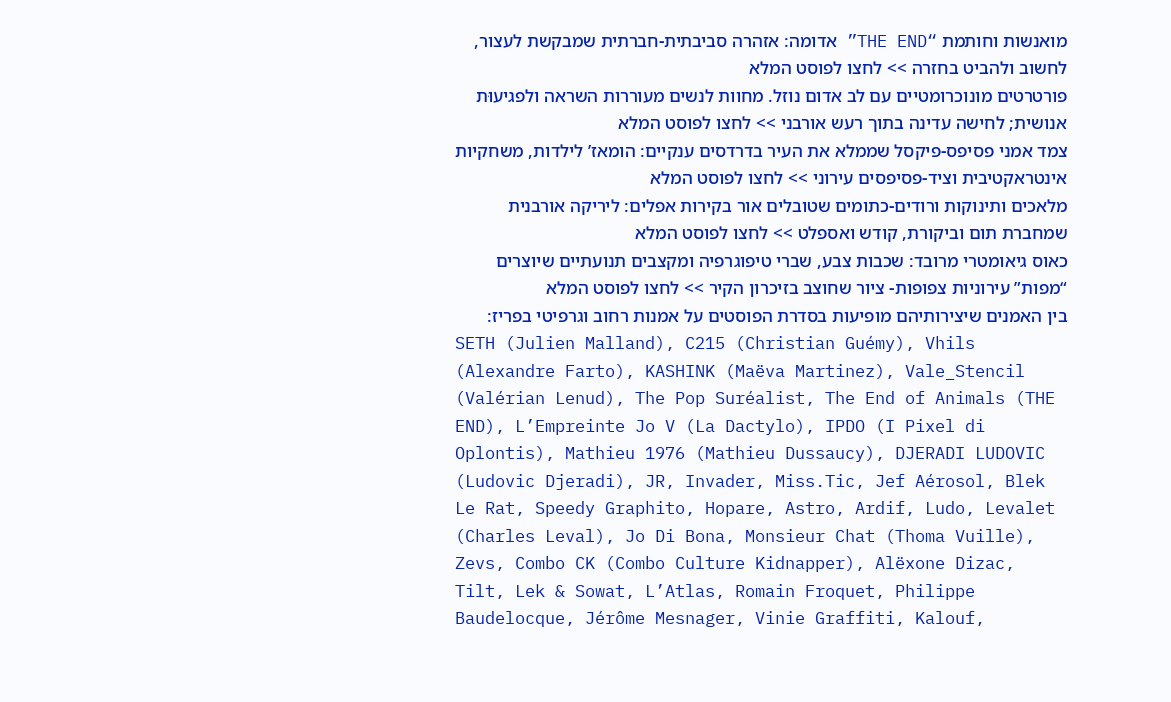מואנשות וחותמת “THE END” אדומה: אזהרה סביבתית-חברתית שמבקשת לעצור, לחשוב ולהביט בחזרה >> לחצו לפוסט המלא
פורטרטים מונוכרומטיים עם לב אדום נוזל. מחוות לנשים מעוררות השראה ולפגיעוּת אנושית; לחישה עדינה בתוך רעש אורבני >> לחצו לפוסט המלא
צמד אמני פסיפס-פיקסל שממלא את העיר בדרדסים ענקיים: הומאז’ לילדות, משחקיות אינטראקטיבית וציד-פסיפסים עירוני >> לחצו לפוסט המלא
מלאכים ותינוקות ורודים-כתומים שטובלים אור בקירות אפלים: ליריקה אורבנית שמחברת תום וביקורת, קודש ואספלט >> לחצו לפוסט המלא
כאוס גיאומטרי מרובד: שכבות צבע, שברי טיפוגרפיה ומקצבים תנועתיים שיוצרים “מפות” עירוניות צפופות- ציור שחוצב בזיכרון הקיר >> לחצו לפוסט המלא
בין האמנים שיצירותיהם מופיעות בסדרת הפוסטים על אמנות רחוב וגרפיטי בפריז:
SETH (Julien Malland), C215 (Christian Guémy), Vhils (Alexandre Farto), KASHINK (Maëva Martinez), Vale_Stencil (Valérian Lenud), The Pop Suréalist, The End of Animals (THE END), L’Empreinte Jo V (La Dactylo), IPDO (I Pixel di Oplontis), Mathieu 1976 (Mathieu Dussaucy), DJERADI LUDOVIC (Ludovic Djeradi), JR, Invader, Miss.Tic, Jef Aérosol, Blek Le Rat, Speedy Graphito, Hopare, Astro, Ardif, Ludo, Levalet (Charles Leval), Jo Di Bona, Monsieur Chat (Thoma Vuille), Zevs, Combo CK (Combo Culture Kidnapper), Alëxone Dizac, Tilt, Lek & Sowat, L’Atlas, Romain Froquet, Philippe Baudelocque, Jérôme Mesnager, Vinie Graffiti, Kalouf,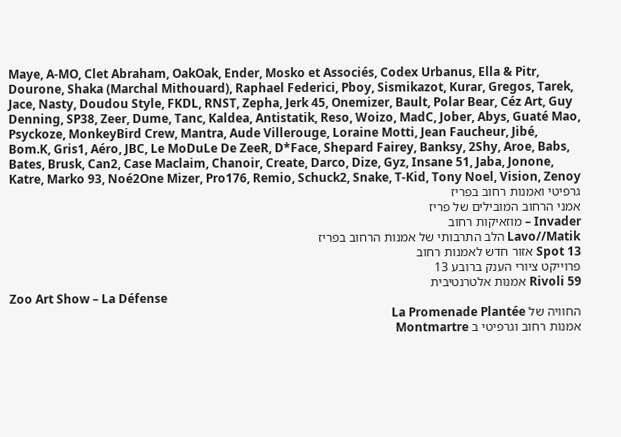Maye, A-MO, Clet Abraham, OakOak, Ender, Mosko et Associés, Codex Urbanus, Ella & Pitr, Dourone, Shaka (Marchal Mithouard), Raphael Federici, Pboy, Sismikazot, Kurar, Gregos, Tarek, Jace, Nasty, Doudou Style, FKDL, RNST, Zepha, Jerk 45, Onemizer, Bault, Polar Bear, Céz Art, Guy Denning, SP38, Zeer, Dume, Tanc, Kaldea, Antistatik, Reso, Woizo, MadC, Jober, Abys, Guaté Mao, Psyckoze, MonkeyBird Crew, Mantra, Aude Villerouge, Loraine Motti, Jean Faucheur, Jibé, Bom.K, Gris1, Aéro, JBC, Le MoDuLe De ZeeR, D*Face, Shepard Fairey, Banksy, 2Shy, Aroe, Babs, Bates, Brusk, Can2, Case Maclaim, Chanoir, Create, Darco, Dize, Gyz, Insane 51, Jaba, Jonone, Katre, Marko 93, Noé2One Mizer, Pro176, Remio, Schuck2, Snake, T-Kid, Tony Noel, Vision, Zenoy
גרפיטי ואמנות רחוב בפריז
אמני הרחוב המובילים של פריז
Invader – מוזאיקות רחוב
Lavo//Matik הלב התרבותי של אמנות הרחוב בפריז
Spot 13 אזור חדש לאמנות רחוב
פרוייקט ציורי הענק ברובע 13
59 Rivoli אמנות אלטרנטיבית
Zoo Art Show – La Défense
החוויה של La Promenade Plantée
אמנות רחוב וגרפיטי ב Montmartre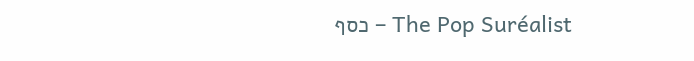The Pop Suréalist – כסף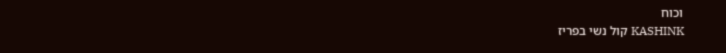וכוח
KASHINK קול נשי בפריז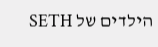הילדים של SETH